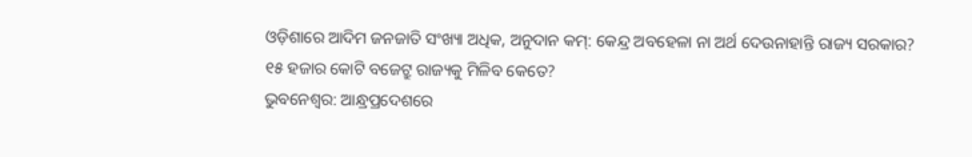ଓଡ଼ିଶାରେ ଆଦିମ ଜନଜାତି ସଂଖ୍ୟା ଅଧିକ, ଅନୁଦାନ କମ୍: କେନ୍ଦ୍ର ଅବହେଳା ନା ଅର୍ଥ ଦେଉନାହାନ୍ତି ରାଜ୍ୟ ସରକାର?
୧୫ ହଜାର କୋଟି ବଜେଟ୍ରୁ ରାଜ୍ୟକୁ ମିଳିବ କେତେ?
ଭୁବନେଶ୍ବର: ଆନ୍ଧ୍ରପ୍ରଦେଶରେ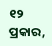୧୨ ପ୍ରକାର,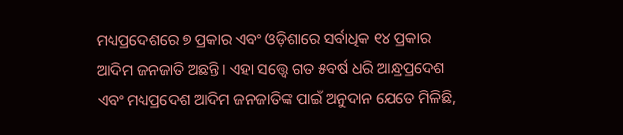ମଧ୍ୟପ୍ରଦେଶରେ ୭ ପ୍ରକାର ଏବଂ ଓଡ଼ିଶାରେ ସର୍ବାଧିକ ୧୪ ପ୍ରକାର ଆଦିମ ଜନଜାତି ଅଛନ୍ତି। ଏହା ସତ୍ତ୍ବେ ଗତ ୫ବର୍ଷ ଧରି ଆନ୍ଧ୍ରପ୍ରଦେଶ ଏବଂ ମଧ୍ୟପ୍ରଦେଶ ଆଦିମ ଜନଜାତିଙ୍କ ପାଇଁ ଅନୁଦାନ ଯେତେ ମିଳିଛି,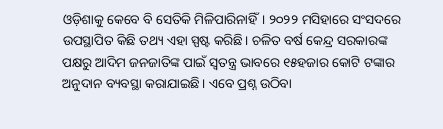ଓଡ଼ିଶାକୁ କେବେ ବି ସେତିକି ମିଳିପାରିନାହିଁ। ୨୦୨୨ ମସିହାରେ ସଂସଦରେ ଉପସ୍ଥାପିତ କିଛି ତଥ୍ୟ ଏହା ସ୍ପଷ୍ଟ କରିଛି। ଚଳିତ ବର୍ଷ କେନ୍ଦ୍ର ସରକାରଙ୍କ ପକ୍ଷରୁ ଆଦିମ ଜନଜାତିଙ୍କ ପାଇଁ ସ୍ବତନ୍ତ୍ର ଭାବରେ ୧୫ହଜାର କୋଟି ଟଙ୍କାର ଅନୁଦାନ ବ୍ୟବସ୍ଥା କରାଯାଇଛି। ଏବେ ପ୍ରଶ୍ନ ଉଠିବା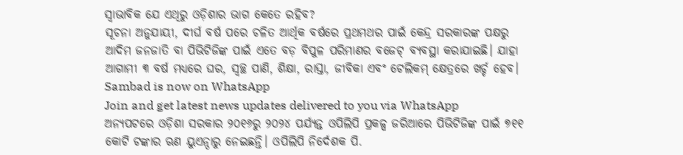ସ୍ବାଭାବିକ ଯେ ଏଥିରୁ ଓଡ଼ିଶାର ଭାଗ କେତେ ରହିବ?
ସୂଚନା ଅନୁଯାୟୀ, ଦୀର୍ଘ ବର୍ଷ ପରେ ଚଳିତ ଆର୍ଥିକ ବର୍ଷରେ ପ୍ରଥମଥର ପାଇଁ କେନ୍ଦ୍ର ସରକାରଙ୍କ ପକ୍ଷରୁ ଆଦିମ ଜନଜାତି ବା ପିଭିଟିଜିଙ୍କ ପାଇଁ ଏତେ ବଡ଼ ବିପୁଳ ପରିମାଣର ବଜେଟ୍ ବ୍ୟବସ୍ଥା କରାଯାଇଛି। ଯାହା ଆଗାମୀ ୩ ବର୍ଷ ମଧ୍ୟରେ ଘର, ସ୍ବଚ୍ଛ ପାଣି, ଶିକ୍ଷା, ରାସ୍ତା, ଜୀବିକା ଏବଂ ଟେଲିକମ୍ କ୍ଷେତ୍ରରେ ଖର୍ଚ୍ଚ ହେବ।
Sambad is now on WhatsApp
Join and get latest news updates delivered to you via WhatsApp
ଅନ୍ୟପଟରେ ଓଡ଼ିଶା ସରକାର ୨୦୧୬ରୁ ୨୦୨୪ ପର୍ଯ୍ୟନ୍ତ ଓପିଲିପି ପ୍ରକଳ୍ପ ଜରିଆରେ ପିଭିଟିଜିଙ୍କ ପାଇଁ ୭୧୧ କୋଟି ଟଙ୍କାର ଋଣ ୟୁଏନ୍ଠାରୁ ନେଇଛନ୍ତି। ଓପିଲିପି ନିର୍ଦେଶକ ପି.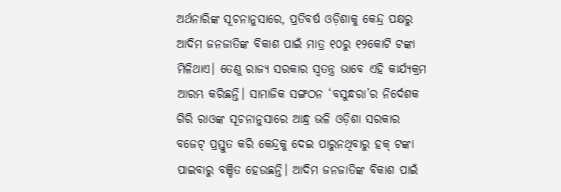ଅର୍ଥନାରିଙ୍କ ସୂଚନାନୁସାରେ, ପ୍ରତିବର୍ଷ ଓଡ଼ିଶାକୁ କେନ୍ଦ୍ର ପକ୍ଷରୁ ଆଦିମ ଜନଜାତିଙ୍କ ବିକାଶ ପାଇଁ ମାତ୍ର ୧୦ରୁ ୧୨କୋଟି ଟଙ୍କା ମିଳିଥାଏ। ତେଣୁ ରାଜ୍ୟ ସରକାର ସ୍ବତନ୍ତ୍ର ଭାବେ ଏହି କାର୍ଯ୍ୟକ୍ରମ ଆରମ୍ଭ କରିଛନ୍ତି। ସାମାଜିକ ସଙ୍ଗଠନ ‘ବସୁନ୍ଧରା’ର ନିର୍ଦେଶକ ଗିରି ରାଓଙ୍କ ସୂଚନାନୁସାରେ ଆନ୍ଧ୍ର ଭଳି ଓଡ଼ିଶା ସରକାର ବଜେଟ୍ ପ୍ରସ୍ତୁତ କରି କେନ୍ଦ୍ରକୁ ଦେଇ ପାରୁନଥିବାରୁ ହକ୍ ଟଙ୍କା ପାଇବାରୁ ବଞ୍ଚିତ ହେଉଛନ୍ତି। ଆଦିମ ଜନଜାତିଙ୍କ ବିକାଶ ପାଇଁ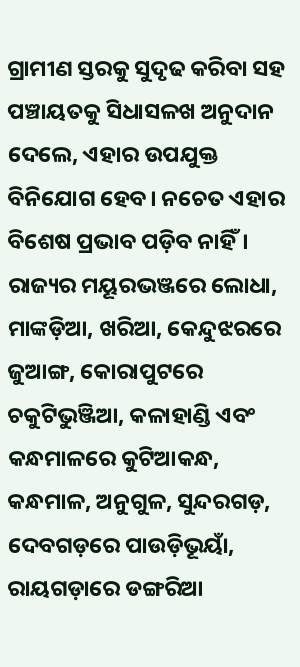ଗ୍ରାମୀଣ ସ୍ତରକୁ ସୁଦୃଢ କରିବା ସହ ପଞ୍ଚାୟତକୁ ସିଧାସଳଖ ଅନୁଦାନ ଦେଲେ, ଏହାର ଉପଯୁକ୍ତ ବିନିଯୋଗ ହେବ। ନଚେତ ଏହାର ବିଶେଷ ପ୍ରଭାବ ପଡ଼ିବ ନାହିଁ।
ରାଜ୍ୟର ମୟୂରଭଞ୍ଜରେ ଲୋଧା, ମାଙ୍କଡ଼ିଆ, ଖରିଆ, କେନ୍ଦୁଝରରେ ଜୁଆଙ୍ଗ, କୋରାପୁଟରେ ଚକୁଟିଭୁଞ୍ଜିଆ, କଳାହାଣ୍ଡି ଏବଂ କନ୍ଧମାଳରେ କୁଟିଆକନ୍ଧ, କନ୍ଧମାଳ, ଅନୁଗୁଳ, ସୁନ୍ଦରଗଡ଼, ଦେବଗଡ଼ରେ ପାଉଡ଼ିଭୂୟାଁ, ରାୟଗଡ଼ାରେ ଡଙ୍ଗରିଆ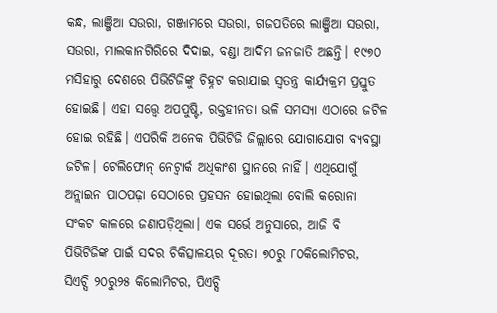କନ୍ଧ, ଲାଞ୍ଜିଆ ସଉରା, ଗଞ୍ଜାମରେ ସଉରା, ଗଜପତିରେ ଲାଞ୍ଜିଆ ସଉରା, ସଉରା, ମାଲକାନଗିରିରେ ଦିଦାଇ, ବଣ୍ଡା ଆଦିମ ଜନଜାତି ଅଛନ୍ତି। ୧୯୭୦ ମସିହାରୁ ଦେଶରେ ପିଭିଟିଜିଙ୍କୁ ଚିହ୍ନଟ କରାଯାଇ ସ୍ବତନ୍ତ୍ର କାର୍ଯ୍ୟକ୍ରମ ପ୍ରସ୍ତୁତ ହୋଇଛି। ଏହା ସତ୍ତ୍ବେ ଅପପୁଷ୍ଟି, ରକ୍ତହୀନତା ଭଳି ସମସ୍ୟା ଏଠାରେ ଜଟିଳ ହୋଇ ରହିଛି। ଏପରିକି ଅନେକ ପିଭିଟିଜି ଜିଲ୍ଲାରେ ଯୋଗାଯୋଗ ବ୍ୟବସ୍ଥା ଜଟିଳ। ଟେଲିଫୋନ୍ ନେଟ୍ୱାର୍କ ଅଧିକାଂଶ ସ୍ଥାନରେ ନାହିଁ। ଏଥିଯୋଗୁଁ ଅନ୍ଲାଇନ ପାଠପଢ଼ା ସେଠାରେ ପ୍ରହସନ ହୋଇଥିଲା ବୋଲି କରୋନା ସଂକଟ କାଳରେ ଜଣାପଡ଼ିଥିଲା। ଏକ ସର୍ଭେ ଅନୁସାରେ, ଆଜି ବି ପିଭିଟିଜିଙ୍କ ପାଇଁ ସଦର ଚିକିତ୍ସାଳୟର ଦୂରତା ୭୦ରୁ ୮୦କିଲୋମିଟର, ସିଏଚ୍ସି ୨୦ରୁ୨୫ କିଲୋମିଟର, ପିଏଚ୍ସି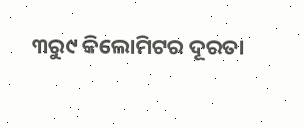୩ରୁ୯ କିଲୋମିଟର ଦୂରତା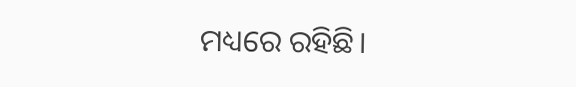ମଧ୍ୟରେ ରହିଛି।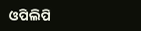ଓପିଲିପି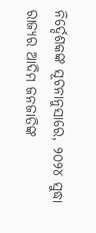ନିର୍ଦ୍ଦେଶକଙ୍କ ସୂଚନାନୁସାରେ, ୨୦୨୪ ସୁଦ୍ଧା ରାଜ୍ୟର ଆଦିମ ଜନଜାତିଙ୍କ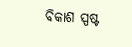ବିକାଶ ସ୍ପଷ୍ଟ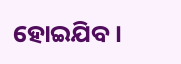ହୋଇଯିବ।